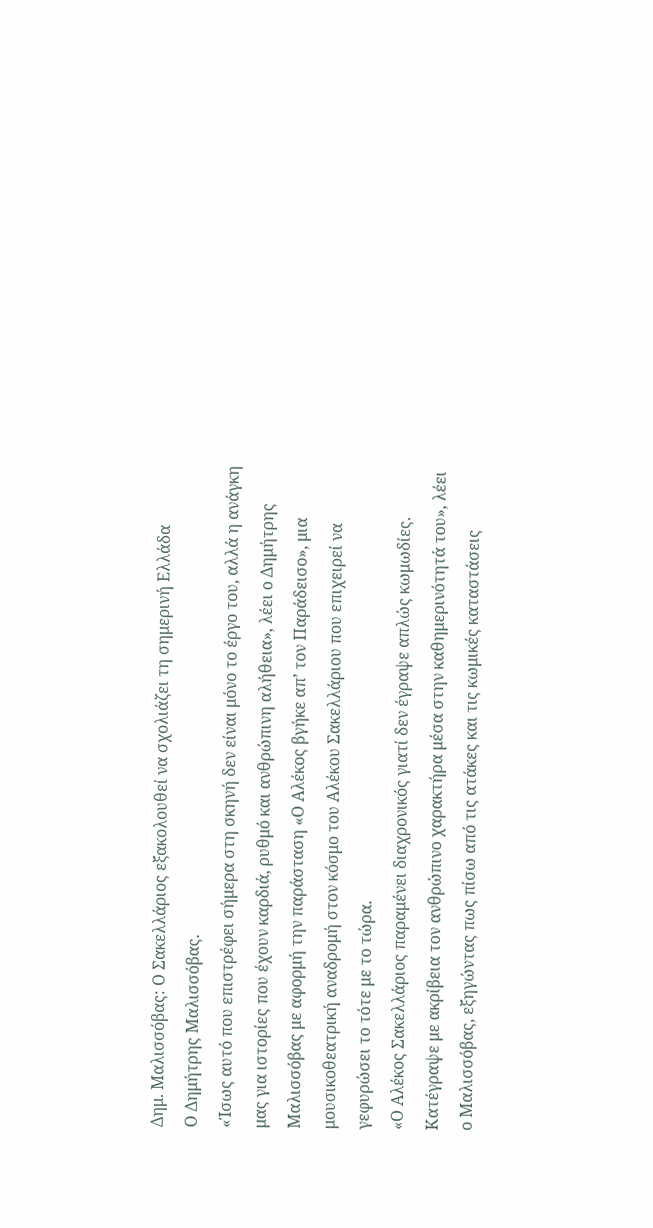Δημ. Μαλισσόβας: Ο Σακελλάριος εξακολουθεί να σχολιάζει τη σημερινή Ελλάδα
Ο Δημήτρης Μαλισσόβας.
«Ίσως αυτό που επιστρέφει σήμερα στη σκηνή δεν είναι μόνο το έργο του, αλλά η ανάγκη μας για ιστορίες που έχουν καρδιά, ρυθμό και ανθρώπινη αλήθεια», λέει ο Δημήτρης Μαλισσόβας με αφορμή την παράσταση «Ο Αλέκος βγήκε απ’ τον Παράδεισο», μια μουσικοθεατρική αναδρομή στον κόσμο του Αλέκου Σακελλάριου που επιχειρεί να γεφυρώσει το τότε με το τώρα.
«Ο Αλέκος Σακελλάριος παραμένει διαχρονικός γιατί δεν έγραψε απλώς κωμωδίες. Κατέγραψε με ακρίβεια τον ανθρώπινο χαρακτήρα μέσα στην καθημερινότητά του», λέει ο Μαλισσόβας, εξηγώντας πως πίσω από τις ατάκες και τις κωμικές καταστάσεις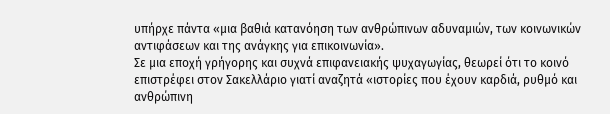υπήρχε πάντα «μια βαθιά κατανόηση των ανθρώπινων αδυναμιών, των κοινωνικών αντιφάσεων και της ανάγκης για επικοινωνία».
Σε μια εποχή γρήγορης και συχνά επιφανειακής ψυχαγωγίας, θεωρεί ότι το κοινό επιστρέφει στον Σακελλάριο γιατί αναζητά «ιστορίες που έχουν καρδιά, ρυθμό και ανθρώπινη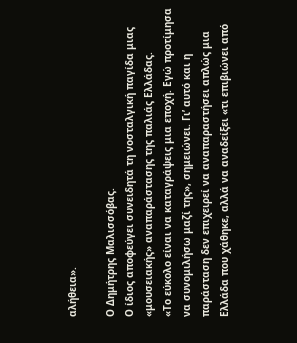αλήθεια».

Ο Δημήτρης Μαλισσόβας.
Ο ίδιος αποφεύγει συνειδητά τη νοσταλγική παγίδα μιας «μουσειακής» αναπαράστασης της παλιάς Ελλάδας.
«Το εύκολο είναι να καταγράψεις μια εποχή. Εγώ προτίμησα να συνομιλήσω μαζί της», σημειώνει. Γι’ αυτό και η παράσταση δεν επιχειρεί να αναπαραστήσει απλώς μια Ελλάδα που χάθηκε, αλλά να αναδείξει «τι επιβιώνει από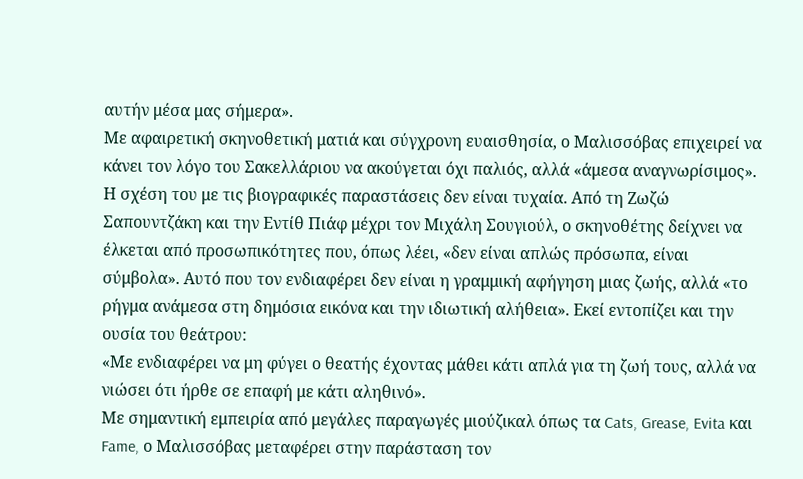αυτήν μέσα μας σήμερα».
Με αφαιρετική σκηνοθετική ματιά και σύγχρονη ευαισθησία, ο Μαλισσόβας επιχειρεί να κάνει τον λόγο του Σακελλάριου να ακούγεται όχι παλιός, αλλά «άμεσα αναγνωρίσιμος».
Η σχέση του με τις βιογραφικές παραστάσεις δεν είναι τυχαία. Από τη Ζωζώ Σαπουντζάκη και την Εντίθ Πιάφ μέχρι τον Μιχάλη Σουγιούλ, ο σκηνοθέτης δείχνει να έλκεται από προσωπικότητες που, όπως λέει, «δεν είναι απλώς πρόσωπα, είναι σύμβολα». Αυτό που τον ενδιαφέρει δεν είναι η γραμμική αφήγηση μιας ζωής, αλλά «το ρήγμα ανάμεσα στη δημόσια εικόνα και την ιδιωτική αλήθεια». Εκεί εντοπίζει και την ουσία του θεάτρου:
«Με ενδιαφέρει να μη φύγει ο θεατής έχοντας μάθει κάτι απλά για τη ζωή τους, αλλά να νιώσει ότι ήρθε σε επαφή με κάτι αληθινό».
Με σημαντική εμπειρία από μεγάλες παραγωγές μιούζικαλ όπως τα Cats, Grease, Evita και Fame, ο Μαλισσόβας μεταφέρει στην παράσταση τον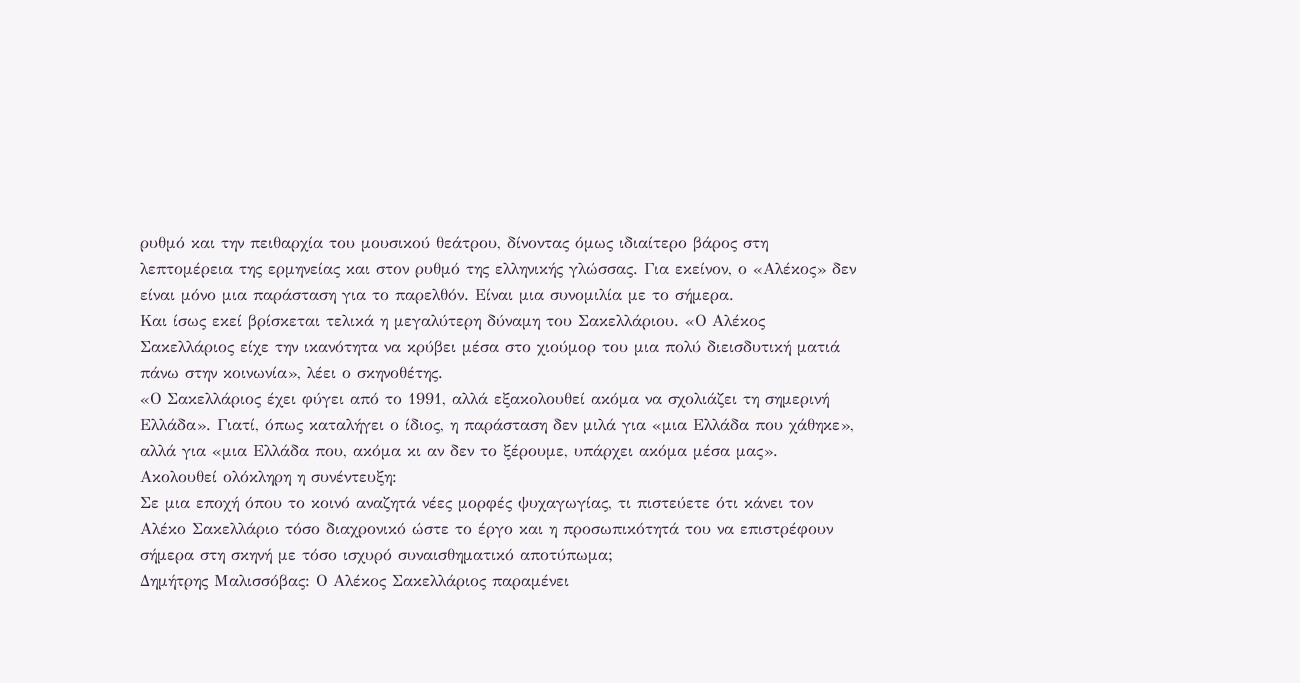ρυθμό και την πειθαρχία του μουσικού θεάτρου, δίνοντας όμως ιδιαίτερο βάρος στη λεπτομέρεια της ερμηνείας και στον ρυθμό της ελληνικής γλώσσας. Για εκείνον, ο «Αλέκος» δεν είναι μόνο μια παράσταση για το παρελθόν. Είναι μια συνομιλία με το σήμερα.
Και ίσως εκεί βρίσκεται τελικά η μεγαλύτερη δύναμη του Σακελλάριου. «Ο Αλέκος Σακελλάριος είχε την ικανότητα να κρύβει μέσα στο χιούμορ του μια πολύ διεισδυτική ματιά πάνω στην κοινωνία», λέει ο σκηνοθέτης.
«Ο Σακελλάριος έχει φύγει από το 1991, αλλά εξακολουθεί ακόμα να σχολιάζει τη σημερινή Ελλάδα». Γιατί, όπως καταλήγει ο ίδιος, η παράσταση δεν μιλά για «μια Ελλάδα που χάθηκε», αλλά για «μια Ελλάδα που, ακόμα κι αν δεν το ξέρουμε, υπάρχει ακόμα μέσα μας».
Ακολουθεί ολόκληρη η συνέντευξη:
Σε μια εποχή όπου το κοινό αναζητά νέες μορφές ψυχαγωγίας, τι πιστεύετε ότι κάνει τον Αλέκο Σακελλάριο τόσο διαχρονικό ώστε το έργο και η προσωπικότητά του να επιστρέφουν σήμερα στη σκηνή με τόσο ισχυρό συναισθηματικό αποτύπωμα;
Δημήτρης Μαλισσόβας: Ο Αλέκος Σακελλάριος παραμένει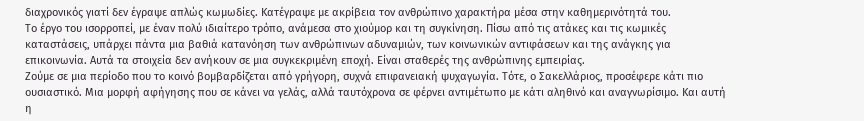διαχρονικός γιατί δεν έγραψε απλώς κωμωδίες. Κατέγραψε με ακρίβεια τον ανθρώπινο χαρακτήρα μέσα στην καθημερινότητά του.
Το έργο του ισορροπεί, με έναν πολύ ιδιαίτερο τρόπο, ανάμεσα στο χιούμορ και τη συγκίνηση. Πίσω από τις ατάκες και τις κωμικές καταστάσεις, υπάρχει πάντα μια βαθιά κατανόηση των ανθρώπινων αδυναμιών, των κοινωνικών αντιφάσεων και της ανάγκης για επικοινωνία. Αυτά τα στοιχεία δεν ανήκουν σε μια συγκεκριμένη εποχή. Είναι σταθερές της ανθρώπινης εμπειρίας.
Ζούμε σε μια περίοδο που το κοινό βομβαρδίζεται από γρήγορη, συχνά επιφανειακή ψυχαγωγία. Τότε, ο Σακελλάριος, προσέφερε κάτι πιο ουσιαστικό. Μια μορφή αφήγησης που σε κάνει να γελάς, αλλά ταυτόχρονα σε φέρνει αντιμέτωπο με κάτι αληθινό και αναγνωρίσιμο. Και αυτή η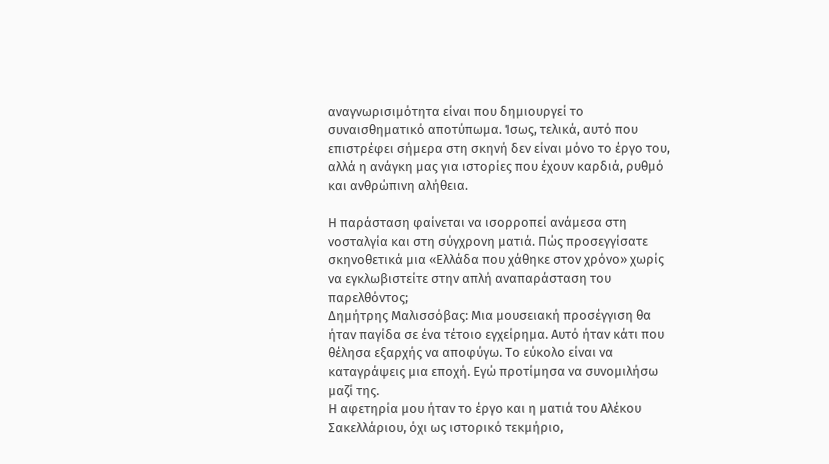αναγνωρισιμότητα είναι που δημιουργεί το συναισθηματικό αποτύπωμα. Ίσως, τελικά, αυτό που επιστρέφει σήμερα στη σκηνή δεν είναι μόνο το έργο του, αλλά η ανάγκη μας για ιστορίες που έχουν καρδιά, ρυθμό και ανθρώπινη αλήθεια.

Η παράσταση φαίνεται να ισορροπεί ανάμεσα στη νοσταλγία και στη σύγχρονη ματιά. Πώς προσεγγίσατε σκηνοθετικά μια «Ελλάδα που χάθηκε στον χρόνο» χωρίς να εγκλωβιστείτε στην απλή αναπαράσταση του παρελθόντος;
Δημήτρης Μαλισσόβας: Μια μουσειακή προσέγγιση θα ήταν παγίδα σε ένα τέτοιο εγχείρημα. Αυτό ήταν κάτι που θέλησα εξαρχής να αποφύγω. Το εύκολο είναι να καταγράψεις μια εποχή. Εγώ προτίμησα να συνομιλήσω μαζί της.
Η αφετηρία μου ήταν το έργο και η ματιά του Αλέκου Σακελλάριου, όχι ως ιστορικό τεκμήριο,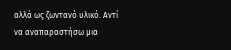αλλά ως ζωντανό υλικό. Αντί να αναπαραστήσω μια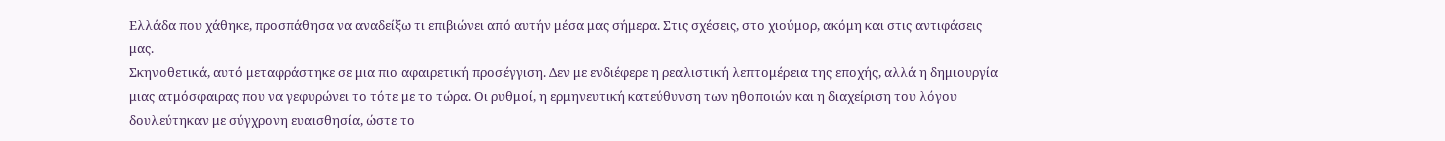Ελλάδα που χάθηκε, προσπάθησα να αναδείξω τι επιβιώνει από αυτήν μέσα μας σήμερα. Στις σχέσεις, στο χιούμορ, ακόμη και στις αντιφάσεις μας.
Σκηνοθετικά, αυτό μεταφράστηκε σε μια πιο αφαιρετική προσέγγιση. Δεν με ενδιέφερε η ρεαλιστική λεπτομέρεια της εποχής, αλλά η δημιουργία μιας ατμόσφαιρας που να γεφυρώνει το τότε με το τώρα. Οι ρυθμοί, η ερμηνευτική κατεύθυνση των ηθοποιών και η διαχείριση του λόγου δουλεύτηκαν με σύγχρονη ευαισθησία, ώστε το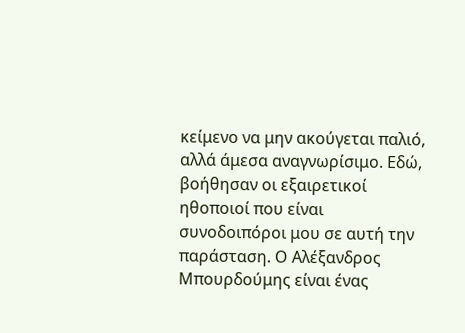κείμενο να μην ακούγεται παλιό, αλλά άμεσα αναγνωρίσιμο. Εδώ, βοήθησαν οι εξαιρετικοί ηθοποιοί που είναι συνοδοιπόροι μου σε αυτή την παράσταση. Ο Αλέξανδρος Μπουρδούμης είναι ένας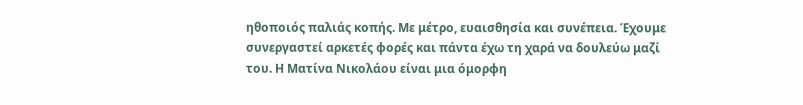ηθοποιός παλιάς κοπής. Με μέτρο, ευαισθησία και συνέπεια. Έχουμε συνεργαστεί αρκετές φορές και πάντα έχω τη χαρά να δουλεύω μαζί του. Η Ματίνα Νικολάου είναι μια όμορφη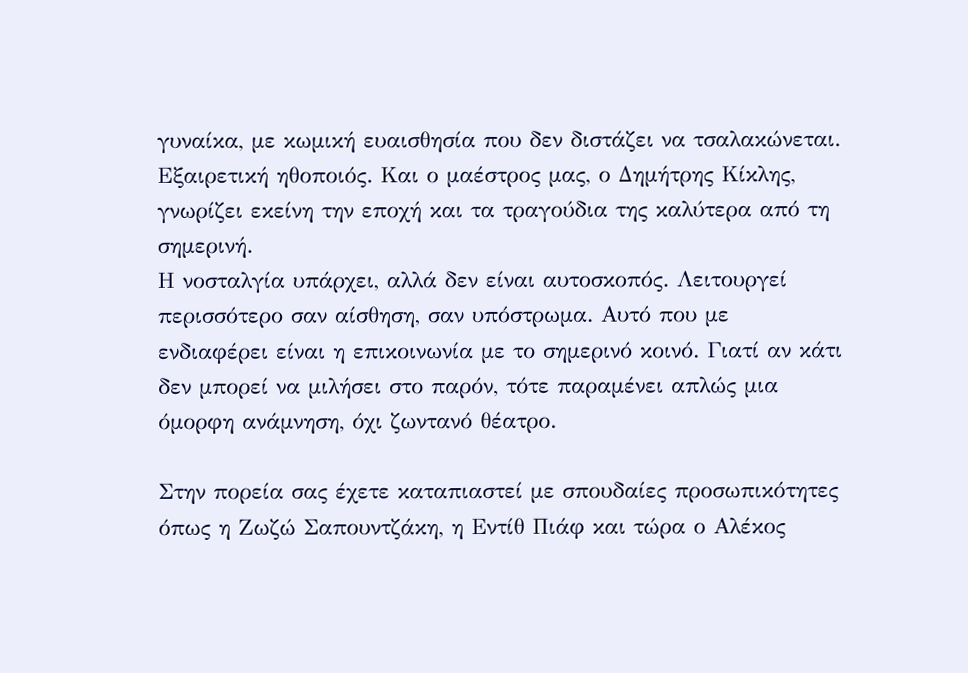γυναίκα, με κωμική ευαισθησία που δεν διστάζει να τσαλακώνεται. Εξαιρετική ηθοποιός. Και ο μαέστρος μας, ο Δημήτρης Κίκλης, γνωρίζει εκείνη την εποχή και τα τραγούδια της καλύτερα από τη σημερινή.
Η νοσταλγία υπάρχει, αλλά δεν είναι αυτοσκοπός. Λειτουργεί περισσότερο σαν αίσθηση, σαν υπόστρωμα. Αυτό που με ενδιαφέρει είναι η επικοινωνία με το σημερινό κοινό. Γιατί αν κάτι δεν μπορεί να μιλήσει στο παρόν, τότε παραμένει απλώς μια όμορφη ανάμνηση, όχι ζωντανό θέατρο.

Στην πορεία σας έχετε καταπιαστεί με σπουδαίες προσωπικότητες όπως η Ζωζώ Σαπουντζάκη, η Εντίθ Πιάφ και τώρα ο Αλέκος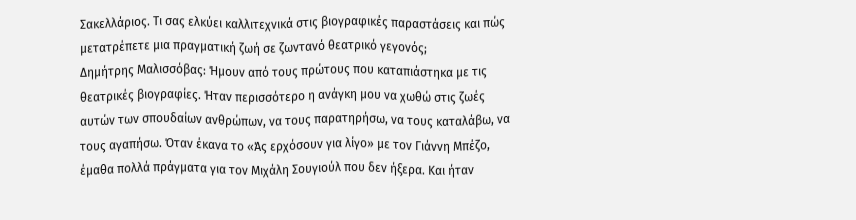Σακελλάριος. Τι σας ελκύει καλλιτεχνικά στις βιογραφικές παραστάσεις και πώς μετατρέπετε μια πραγματική ζωή σε ζωντανό θεατρικό γεγονός;
Δημήτρης Μαλισσόβας: Ήμουν από τους πρώτους που καταπιάστηκα με τις θεατρικές βιογραφίες. Ήταν περισσότερο η ανάγκη μου να χωθώ στις ζωές αυτών των σπουδαίων ανθρώπων, να τους παρατηρήσω, να τους καταλάβω, να τους αγαπήσω. Όταν έκανα το «Άς ερχόσουν για λίγο» με τον Γιάννη Μπέζο, έμαθα πολλά πράγματα για τον Μιχάλη Σουγιούλ που δεν ήξερα. Και ήταν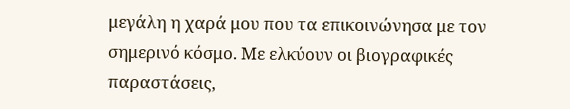μεγάλη η χαρά μου που τα επικοινώνησα με τον σημερινό κόσμο. Με ελκύουν οι βιογραφικές παραστάσεις,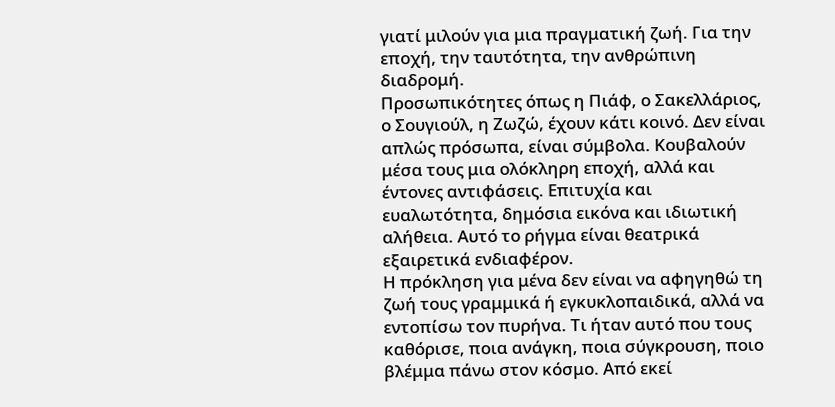γιατί μιλούν για μια πραγματική ζωή. Για την εποχή, την ταυτότητα, την ανθρώπινη διαδρομή.
Προσωπικότητες όπως η Πιάφ, ο Σακελλάριος, ο Σουγιούλ, η Ζωζώ, έχουν κάτι κοινό. Δεν είναι απλώς πρόσωπα, είναι σύμβολα. Κουβαλούν μέσα τους μια ολόκληρη εποχή, αλλά και έντονες αντιφάσεις. Επιτυχία και ευαλωτότητα, δημόσια εικόνα και ιδιωτική αλήθεια. Αυτό το ρήγμα είναι θεατρικά εξαιρετικά ενδιαφέρον.
Η πρόκληση για μένα δεν είναι να αφηγηθώ τη ζωή τους γραμμικά ή εγκυκλοπαιδικά, αλλά να εντοπίσω τον πυρήνα. Τι ήταν αυτό που τους καθόρισε, ποια ανάγκη, ποια σύγκρουση, ποιο βλέμμα πάνω στον κόσμο. Από εκεί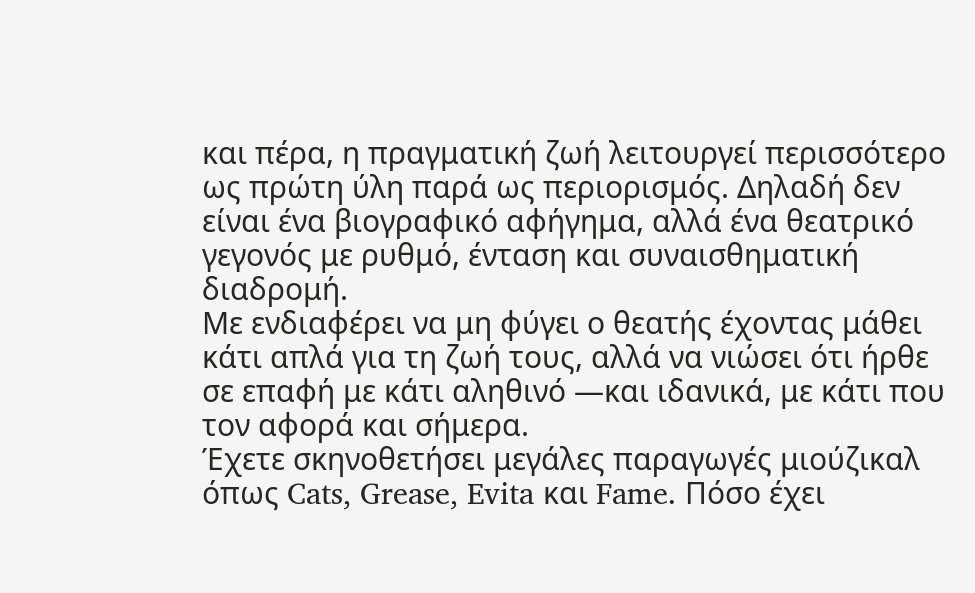και πέρα, η πραγματική ζωή λειτουργεί περισσότερο ως πρώτη ύλη παρά ως περιορισμός. Δηλαδή δεν είναι ένα βιογραφικό αφήγημα, αλλά ένα θεατρικό γεγονός με ρυθμό, ένταση και συναισθηματική διαδρομή.
Με ενδιαφέρει να μη φύγει ο θεατής έχοντας μάθει κάτι απλά για τη ζωή τους, αλλά να νιώσει ότι ήρθε σε επαφή με κάτι αληθινό —και ιδανικά, με κάτι που τον αφορά και σήμερα.
Έχετε σκηνοθετήσει μεγάλες παραγωγές μιούζικαλ όπως Cats, Grease, Evita και Fame. Πόσο έχει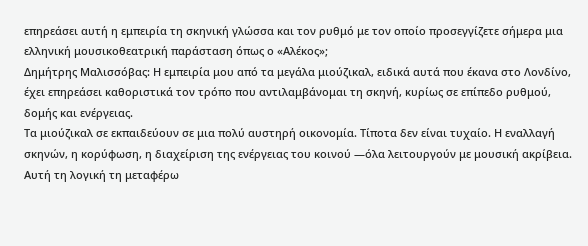επηρεάσει αυτή η εμπειρία τη σκηνική γλώσσα και τον ρυθμό με τον οποίο προσεγγίζετε σήμερα μια ελληνική μουσικοθεατρική παράσταση όπως ο «Αλέκος»;
Δημήτρης Μαλισσόβας: Η εμπειρία μου από τα μεγάλα μιούζικαλ, ειδικά αυτά που έκανα στο Λονδίνο, έχει επηρεάσει καθοριστικά τον τρόπο που αντιλαμβάνομαι τη σκηνή, κυρίως σε επίπεδο ρυθμού, δομής και ενέργειας.
Τα μιούζικαλ σε εκπαιδεύουν σε μια πολύ αυστηρή οικονομία. Τίποτα δεν είναι τυχαίο. Η εναλλαγή σκηνών, η κορύφωση, η διαχείριση της ενέργειας του κοινού —όλα λειτουργούν με μουσική ακρίβεια. Αυτή τη λογική τη μεταφέρω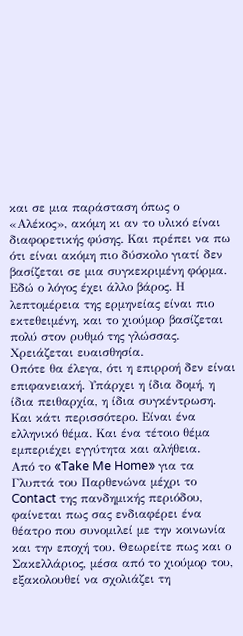και σε μια παράσταση όπως ο «Αλέκος», ακόμη κι αν το υλικό είναι διαφορετικής φύσης. Και πρέπει να πω ότι είναι ακόμη πιο δύσκολο γιατί δεν βασίζεται σε μια συγκεκριμένη φόρμα. Εδώ ο λόγος έχει άλλο βάρος. Η λεπτομέρεια της ερμηνείας είναι πιο εκτεθειμένη, και το χιούμορ βασίζεται πολύ στον ρυθμό της γλώσσας. Χρειάζεται ευαισθησία.
Οπότε θα έλεγα, ότι η επιρροή δεν είναι επιφανειακή. Υπάρχει η ίδια δομή, η ίδια πειθαρχία, η ίδια συγκέντρωση. Και κάτι περισσότερο. Είναι ένα ελληνικό θέμα. Και ένα τέτοιο θέμα εμπεριέχει εγγύτητα και αλήθεια.
Από το «Take Me Home» για τα Γλυπτά του Παρθενώνα μέχρι το Contact της πανδημικής περιόδου, φαίνεται πως σας ενδιαφέρει ένα θέατρο που συνομιλεί με την κοινωνία και την εποχή του. Θεωρείτε πως και ο Σακελλάριος, μέσα από το χιούμορ του, εξακολουθεί να σχολιάζει τη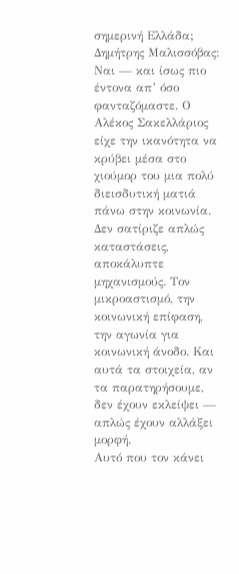σημερινή Ελλάδα;
Δημήτρης Μαλισσόβας: Ναι — και ίσως πιο έντονα απ’ όσο φανταζόμαστε. Ο Αλέκος Σακελλάριος είχε την ικανότητα να κρύβει μέσα στο χιούμορ του μια πολύ διεισδυτική ματιά πάνω στην κοινωνία. Δεν σατίριζε απλώς καταστάσεις, αποκάλυπτε μηχανισμούς. Τον μικροαστισμό, την κοινωνική επίφαση, την αγωνία για κοινωνική άνοδο. Και αυτά τα στοιχεία, αν τα παρατηρήσουμε, δεν έχουν εκλείψει — απλώς έχουν αλλάξει μορφή.
Αυτό που τον κάνει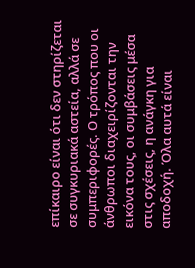επίκαιρο είναι ότι δεν στηρίζεται σε συγκυριακά αστεία, αλλά σε συμπεριφορές. Ο τρόπος που οι άνθρωποι διαχειρίζονται την εικόνα τους, οι συμβάσεις μέσα στις σχέσεις, η ανάγκη για αποδοχή. Όλα αυτά είναι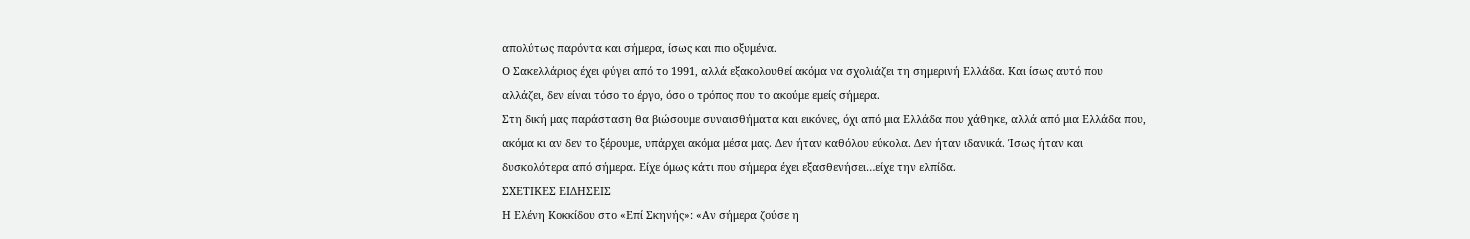απολύτως παρόντα και σήμερα, ίσως και πιο οξυμένα.
Ο Σακελλάριος έχει φύγει από το 1991, αλλά εξακολουθεί ακόμα να σχολιάζει τη σημερινή Ελλάδα. Και ίσως αυτό που αλλάζει, δεν είναι τόσο το έργο, όσο ο τρόπος που το ακούμε εμείς σήμερα.
Στη δική μας παράσταση θα βιώσουμε συναισθήματα και εικόνες, όχι από μια Ελλάδα που χάθηκε, αλλά από μια Ελλάδα που, ακόμα κι αν δεν το ξέρουμε, υπάρχει ακόμα μέσα μας. Δεν ήταν καθόλου εύκολα. Δεν ήταν ιδανικά. Ίσως ήταν και δυσκολότερα από σήμερα. Είχε όμως κάτι που σήμερα έχει εξασθενήσει…είχε την ελπίδα.
ΣΧΕΤΙΚΕΣ ΕΙΔΗΣΕΙΣ
Η Ελένη Κοκκίδου στο «Επί Σκηνής»: «Αν σήμερα ζούσε η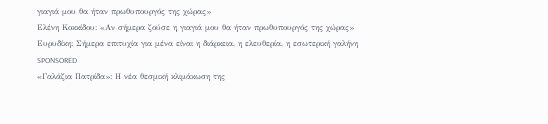γιαγιά μου θα ήταν πρωθυπουργός της χώρας»
Ελένη Κοκκίδου: «Αν σήμερα ζούσε η γιαγιά μου θα ήταν πρωθυπουργός της χώρας»
Ευρυδίκη: Σήμερα επιτυχία για μένα είναι η διάρκεια, η ελευθερία, η εσωτερική γαλήνη
SPONSORED
«Γαλάζια Πατρίδα»: Η νέα θεσμική κλιμάκωση της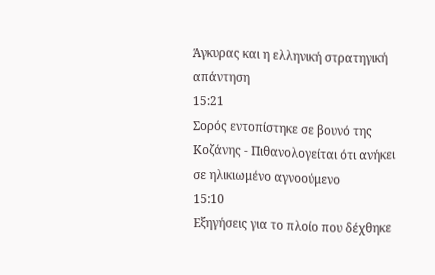Άγκυρας και η ελληνική στρατηγική απάντηση
15:21
Σορός εντοπίστηκε σε βουνό της Κοζάνης - Πιθανολογείται ότι ανήκει σε ηλικιωμένο αγνοούμενο
15:10
Εξηγήσεις για το πλοίο που δέχθηκε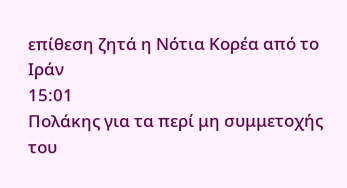επίθεση ζητά η Νότια Κορέα από το Ιράν
15:01
Πολάκης για τα περί μη συμμετοχής του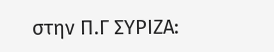στην Π.Γ ΣΥΡΙΖΑ: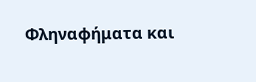Φληναφήματα και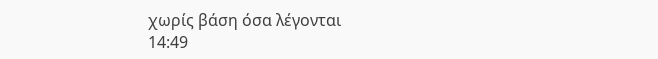χωρίς βάση όσα λέγονται
14:49